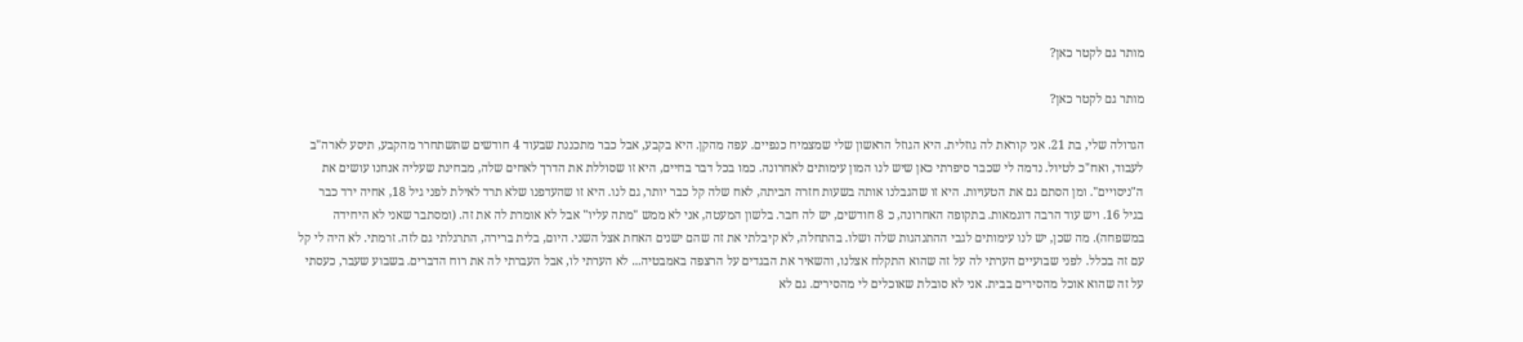מותר גם לקטר כאן?

מותר גם לקטר כאן?

הגדולה שלי, בת 21. אני קוראת לה גוזלית. היא הגוזל הראשון שלי שמצמיח כנפיים. עפה מהקן. היא בקבע, אבל כבר מתכננת שבעוד 4 חודשים שתשתחרר מהקבע, תיסע לארה"ב לעבוד, ואח"כ לטיול. נדמה לי שכבר סיפרתי כאן שיש לנו המון עימותים לאחרונה. כמו בכל דבר בחיים, היא זו שסוללת את הדרך לאחים שלה, מבחינת שעליה אנחנו עושים את ה"ניסויים". ומן הסתם גם את הטעויות. היא זו שהגבלנו אותה בשעות חזרה הביתה, לאח שלה קל כבר יותר, גם לנו. היא זו שהעדפנו שלא תרד לאילת לפני גיל 18, אחיה ירד כבר בגיל 16. ויש עוד הרבה דוגמאות. בתקופה האחרונה, כ 8 חודשים, יש לה חבר. בלשון המעטה, אני לא ממש "מתה עליו" אבל לא אומרת לה את זה. (ומסתבר שאני לא היחידה במשפחה). מה שכן, יש לנו עימותים לגבי ההתנהגות שלה ושלו. בהתחלה, לא קיבלתי את זה שהם ישנים האחת אצל השני. היום, בלית ברירה, התרגלתי גם לזה. זרמתי. לא היה לי קל עם זה בכלל. לפני שבועיים הערתי לה על זה שהוא התקלח אצלנו, והשאיר את הבגדים על הרצפה באמבטיה... לא הערתי לו, אבל העברתי לה את רוח הדברים. בשבוע שעבר, כעסתי על זה שהוא אוכל מהסירים בבית. אני לא סובלת שאוכלים לי מהסירים. גם לא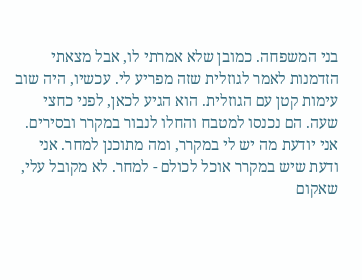בני המשפחה. כמובן שלא אמרתי לו, אבל מצאתי הזדמנות לאמר לגוזלית שזה מפריע לי. עכשיו, היה שוב עימות קטן עם הגוזלית. הוא הגיע לכאן, לפני כחצי שעה. הם נכנסו למטבח והחלו לנבור במקרר ובסירים. אני יודעת מה יש לי במקרר, ומה מתוכנן למחר. אני ודעת שיש במקרר אוכל לכולם - למחר. לא מקובל עלי, שאקום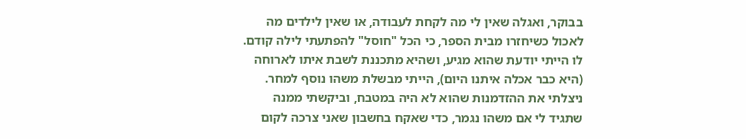בבוקר, ואגלה שאין לי מה לקחת לעבודה, או שאין לילדים מה לאכול כשיחזרו מבית הספר, כי הכל "חוסל" להפתעתי לילה קודם. לו הייתי יודעת שהוא מגיע, ושהיא מתכננת לשבת איתו לארוחה (היא כבר אכלה איתנו היום), הייתי מבשלת משהו נוסף למחר. ניצלתי את ההזדמנות שהוא לא היה במטבח, וביקשתי ממנה שתגיד לי אם משהו נגמר, כדי שאקח בחשבון שאני צרכה לקום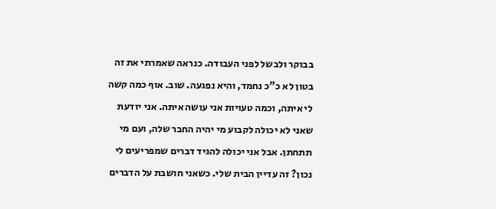בבוקר ולבשל לפני העבודה. כנראה שאמרתי את זה בטון לא כ"כ נחמד, והיא נפגעה. שוב. אוף כמה קשה לי איתה, וכמה טעויות אני עושה איתה. אני יודעת שאני לא יכולה לקבוע מי יהיה החבר שלה, ועם מי תתחתן. אבל אני יכולה להגיד דברים שמפריעים לי נכון? זה עדיין הבית שלי. כשאני חושבת על הדברים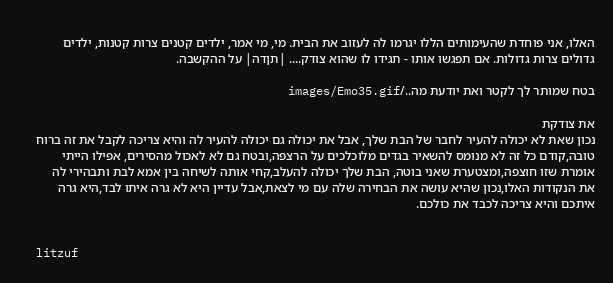האלו, אני פוחדת שהעימותים הללו יגרמו לה לעזוב את הבית. מי, מי אמר, ילדים קטנים צרות קטנות, ילדים גדולים צרות גדולות. אם תפגשו אותו - תגידו לו שהוא צודק.... |תןדה| על ההקשבה.

בטח שמותר לך לקטר ואת יודעת מה../images/Emo35.gif

את צודקת
נכון שאת לא יכולה להעיר לחבר של הבת שלך, אבל את יכולה גם יכולה להעיר לה והיא צריכה לקבל את זה ברוח טובה,קודם כל זה לא מנומס להשאיר בגדים מלוכלכים על הרצפה,ובטח גם לא לאכול מהסירים, אפילו הייתי אומרת שזו חוצפה,ומצטערת שאני בוטה, הבת שלך יכולה להעלב,קחי אותה לשיחה בין אמא לבת ותבהירי לה את הנקודות האלו,נכון שהיא עושה את הבחירה שלה עם מי לצאת,אבל עדיין היא לא גרה איתו לבד,היא גרה איתכם והיא צריכה לכבד את כולכם.


litzuf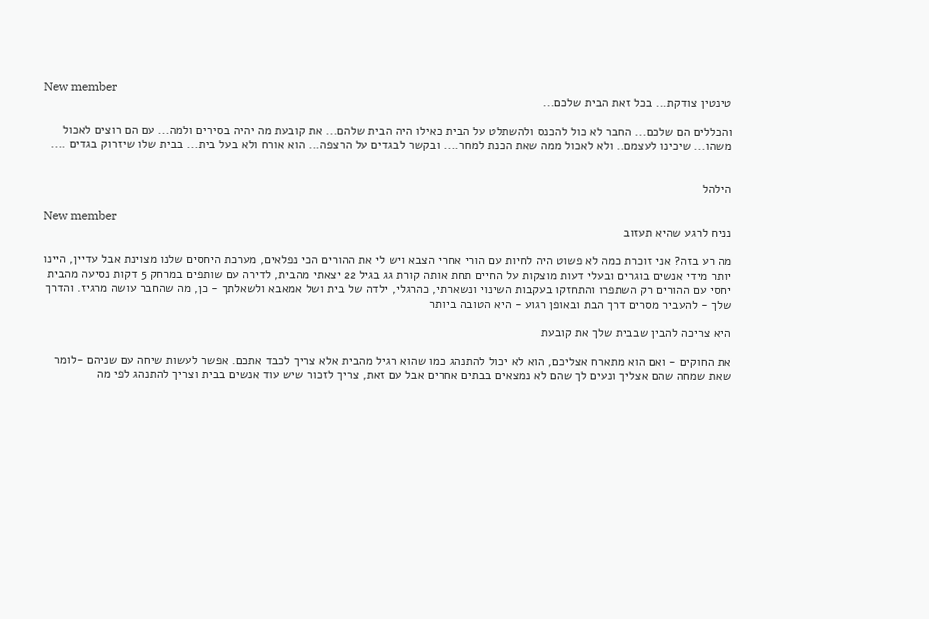New member
טינטין צודקת... בכל זאת הבית שלכם...

והכללים הם שלכם... החבר לא כול להכנס ולהשתלט על הבית כאילו היה הבית שלהם... את קובעת מה יהיה בסירים ולמה... עם הם רוצים לאכול משהו... שיכינו לעצמם.. ולא לאכול ממה שאת הכנת למחר.... ובקשר לבגדים על הרצפה... הוא אורח ולא בעל בית... בבית שלו שיזרוק בגדים ....


הילהל

New member
נניח לרגע שהיא תעזוב

מה רע בזה? אני זוכרת כמה לא פשוט היה לחיות עם הורי אחרי הצבא ויש לי את ההורים הכי נפלאים, מערכת היחסים שלנו מצוינת אבל עדיין, היינו יותר מידי אנשים בוגרים ובעלי דעות מוצקות על החיים תחת אותה קורת גג בגיל 22 יצאתי מהבית, לדירה עם שותפים במרחק 5 דקות נסיעה מהבית יחסי עם ההורים רק השתפרו והתחזקו בעקבות השינוי ונשארתי, כהרגלי, ילדה של בית ושל אמאבא ולשאלתך - כן, מה שהחבר עושה מרגיז. והדרך שלך - להעביר מסרים דרך הבת ובאופן רגוע - היא הטובה ביותר

היא צריכה להבין שבבית שלך את קובעת

את החוקים - ואם הוא מתארח אצליכם, הוא לא יכול להתנהג כמו שהוא רגיל מהבית אלא צריך לכבד אתכם. אפשר לעשות שיחה עם שניהם -לומר שאת שמחה שהם אצליך ונעים לך שהם לא נמצאים בבתים אחרים אבל עם זאת, צריך לזכור שיש עוד אנשים בבית וצריך להתנהג לפי מה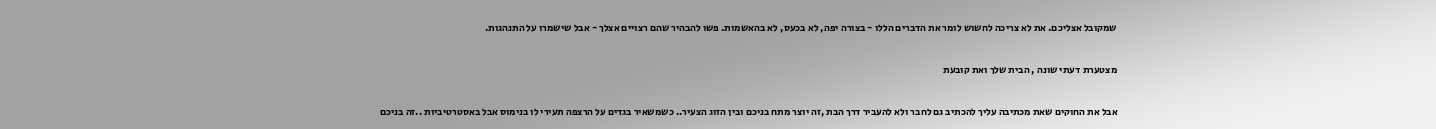שמקובל אצליכם. את לא צריכה לחשוש לומר את הדברים הללו - בצורה יפה, לא בכעס, לא בהאשמות. פשו להבהיר שהם רצויים אצלך - אבל שישמרו על התנהגות.

מצטערת דעתי שונה , הבית שלך ואת קובעת

אבל את החוקים שאת מכתיבה עליך להכתיב גם לחבר ולא להעביר דרך הבת ,זה יוצר מתח בניכם ובין הזוג הצעיר.. כשמשאיר בגדים על הרצפה תעירי לו בנימוס אבל באסטרטיביות ..זה בניכם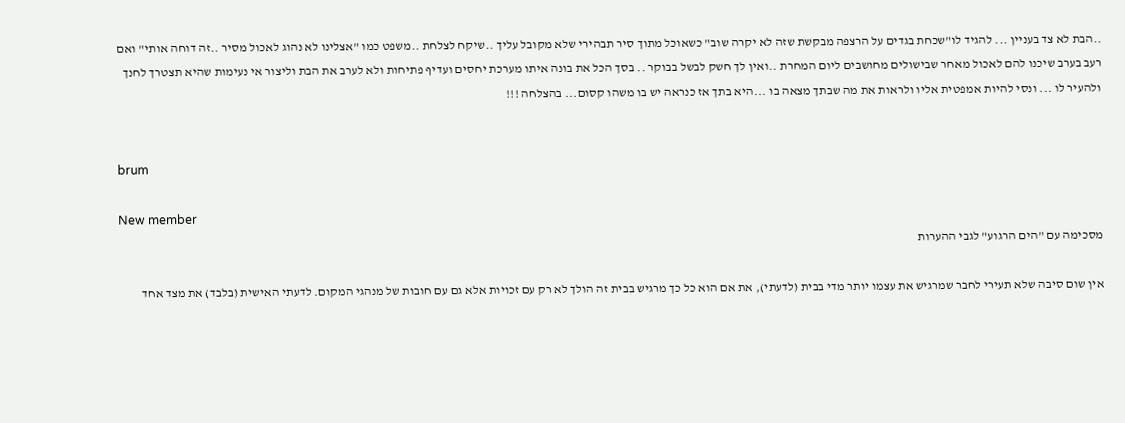..הבת לא צד בעניין ... להגיד לו"שכחת בגדים על הרצפה מבקשת שזה לא יקרה שוב" כשאוכל מתוך סיר תבהירי שלא מקובל עליך ..שיקח לצלחת ..משפט כמו "אצלינו לא נהוג לאכול מסיר ..זה דוחה אותי" ואם רעב בערב שיכנו להם לאכול מאחר שבישולים מחושבים ליום המחרת ..ואין לך חשק לבשל בבוקר .. בסך הכל את בונה איתו מערכת יחסים ועדיף פתיחות ולא לערב את הבת וליצור אי נעימות שהיא תצטרך לחנך ולהעיר לו ... ונסי להיות אמפטית אליו ולראות את מה שבתך מצאה בו ...היא בתך אז כנראה יש בו משהו קסום... בהצלחה !!!


brum

New member
מסכימה עם "הים הרגוע" לגבי ההערות

אין שום סיבה שלא תעירי לחבר שמרגיש את עצמו יותר מדי בבית (לדעתי), את אם הוא כל כך מרגיש בבית זה הולך לא רק עם זכויות אלא גם עם חובות של מנהגי המקום. לדעתי האישית (בלבד) את מצד אחד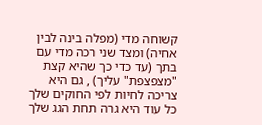קשוחה מדי (מפלה בינה לבין אחיה) ומצד שני רכה מדי עם בתך (עד כדי כך שהיא קצת "מצפצפת" עליך) , גם היא צריכה לחיות לפי החוקים שלך כל עוד היא גרה תחת הגג שלך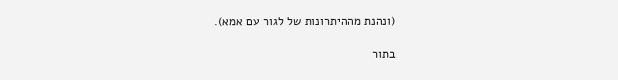(ונהנת מההיתרונות של לגור עם אמא).

בתור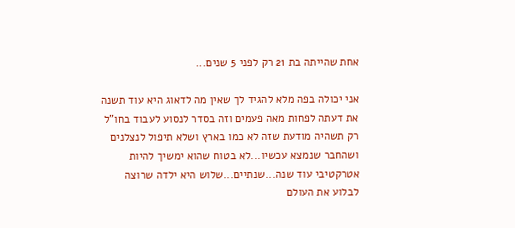אחת שהייתה בת 21 רק לפני 5 שנים...

אני יכולה בפה מלא להגיד לך שאין מה לדאוג היא עוד תשנה את דעתה לפחות מאה פעמים וזה בסדר לנסוע לעבוד בחו"ל רק תשהיה מודעת שזה לא כמו בארץ ושלא תיפול לנצלנים ושהחבר שנמצא עכשיו...לא בטוח שהוא ימשיך להיות אטרקטיבי עוד שנה...שנתיים...שלוש היא ילדה שרוצה לבלוע את העולם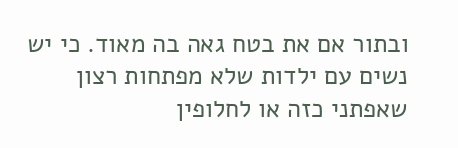ובתור אם את בטח גאה בה מאוד. כי יש נשים עם ילדות שלא מפתחות רצון שאפתני כזה או לחלופין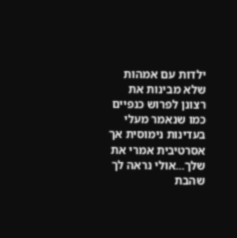ילדות עם אמהות שלא מבינות את רצונן לפרוש כנפיים כמו שנאמר מעלי בעדינות נימוסית אך אסרטיבית אמרי את שלך...אולי נראה לך שהבת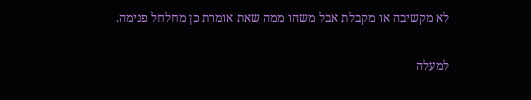לא מקשיבה או מקבלת אבל משהו ממה שאת אומרת כן מחלחל פנימה.

למעלה